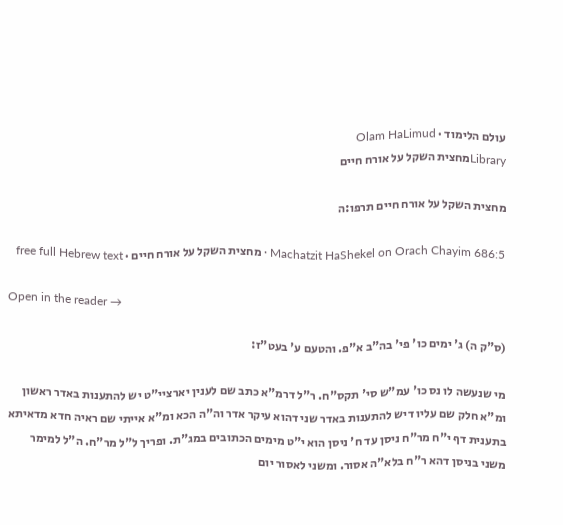עולם הלימוד · Olam HaLimud
Libraryמחצית השקל על אורח חיים

מחצית השקל על אורח חיים תרפו:ה

Machatzit HaShekel on Orach Chayim 686:5 · מחצית השקל על אורח חיים · free full Hebrew text

Open in the reader →

(ס"ק ה) ג' ימים כו' פי' בה"ב א"פ. והטעם ע' בעט"ז:

מי שנעשה לו נס כו' עמ"ש סי' תקס"ח. ר"ל דרמ"א כתב שם לענין יארציי"ט יש להתענות באדר ראשון ומ"א חלק שם עליו דיש להתענות באדר שני דהוא עיקר אדר וה"ה הכא ומ"א אייתי שם ראיה חדא מדאיתא בתענית דף י"ח מר"ח ניסן עד ח' ניסן הוא י"ט מימים הכתובים במג"ת. ופריך ל"ל מר"ח. ה"ל למימר משני בניסן דהא ר"ח בלא"ה אסור. ומשני לאסור יום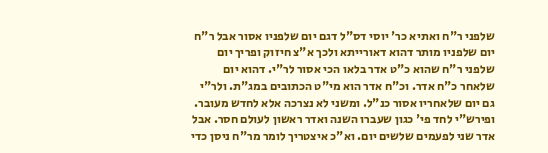שלפני ר"ח ואתיא כר' יוסי דס"ל דגם יום שלפניו אסור אבל ר"ח יום שלפניו מותר דהוא דאורייתא ולכך א"צ חיזוק ופריך יום שלפני ר"ח שהוא כ"ט אדר בלאו הכי אסור לר"י. דהוא יום שלאחר כ"ח אדר. וכ"ח אדר הוא מי"ט הכתובים במג"ת. ולר"י גם יום שלאחריו אסור כנ"ל. ומשני לא נצרכה אלא לחדש מעובר. ופירש"י לחד פי' כגון שעברו השנה ואדר ראשון לעולם חסר. אבל אדר שני לפעמים שלשים יום. וא"כ איצטריך לומר מר"ח ניסן כדי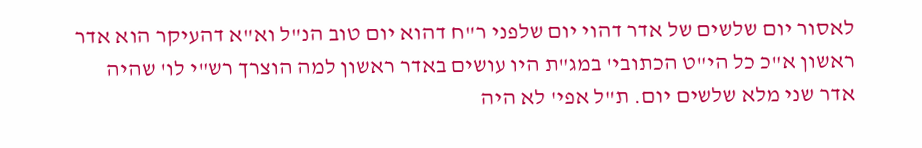לאסור יום שלשים של אדר דהוי יום שלפני ר"ח דהוא יום טוב הנ"ל וא"א דהעיקר הוא אדר ראשון א"כ כל הי"ט הכתובי' במג"ת היו עושים באדר ראשון למה הוצרך רש"י לו' שהיה אדר שני מלא שלשים יום. ת"ל אפי' לא היה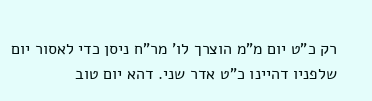רק כ"ט יום מ"מ הוצרך לו' מר"ח ניסן כדי לאסור יום שלפניו דהיינו כ"ט אדר שני. דהא יום טוב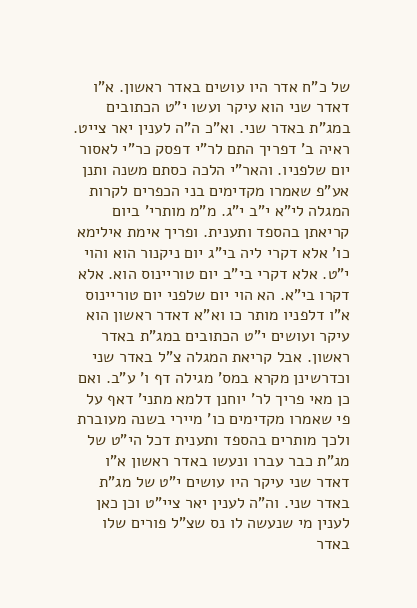של כ"ח אדר היו עושים באדר ראשון. א"ו דאדר שני הוא עיקר ועשו י"ט הכתובים במג"ת באדר שני. וא"כ ה"ה לענין יאר צייט. ראיה ב' דפריך התם לר"י דפסק כר"י לאסור יום שלפניו. והאר"י הלכה כסתם משנה ותנן אע"פ שאמרו מקדימים בני הכפרים לקרות המגלה לי"א י"ב י"ג. מ"מ מותרי' ביום קריאתן בהספד ותענית. ופריך אימת אילימא כו' אלא דקרי ליה בי"ג יום ניקנור הוא והוי י"ט. אלא דקרי בי"ב יום טוריינוס הוא. אלא דקרו בי"א. הא הוי יום שלפני יום טוריינוס א"ו דלפניו מותר כו וא"א דאדר ראשון הוא עיקר ועושים י"ט הכתובים במג"ת באדר ראשון. אבל קריאת המגלה צ"ל באדר שני וכדרשינן מקרא במס' מגילה דף ו' ע"ב. ואם כן מאי פריך לר' יוחנן דלמא מתני' דאף על פי שאמרו מקדימים כו' מיירי בשנה מעוברת ולכך מותרים בהספד ותענית דכל הי"ט של מג"ת כבר עברו ונעשו באדר ראשון א"ו דאדר שני עיקר היו עושים י"ט של מג"ת באדר שני. וה"ה לענין יאר ציי"ט וכן כאן לענין מי שנעשה לו נס שצ"ל פורים שלו באדר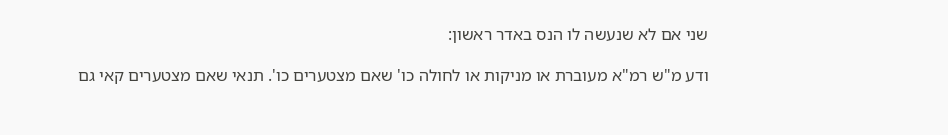שני אם לא שנעשה לו הנס באדר ראשון:

ודע מ"ש רמ"א מעוברת או מניקות או לחולה כו' שאם מצטערים כו'. תנאי שאם מצטערים קאי גם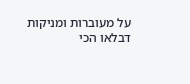על מעוברות ומניקות דבלאו הכי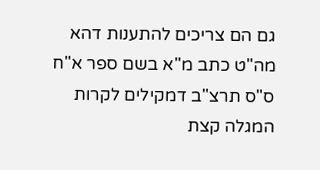גם הם צריכים להתענות דהא מה"ט כתב מ"א בשם ספר א"ח ס"ס תרצ"ב דמקילים לקרות המגלה קצת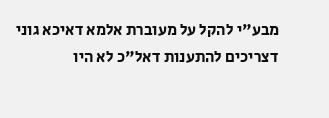מבע"י להקל על מעוברת אלמא דאיכא גוני דצריכים להתענות דאל"כ לא היו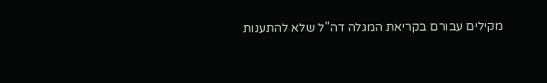מקילים עבורם בקריאת המגלה דה"ל שלא להתענות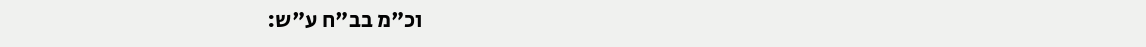וכ"מ בב"ח ע"ש: